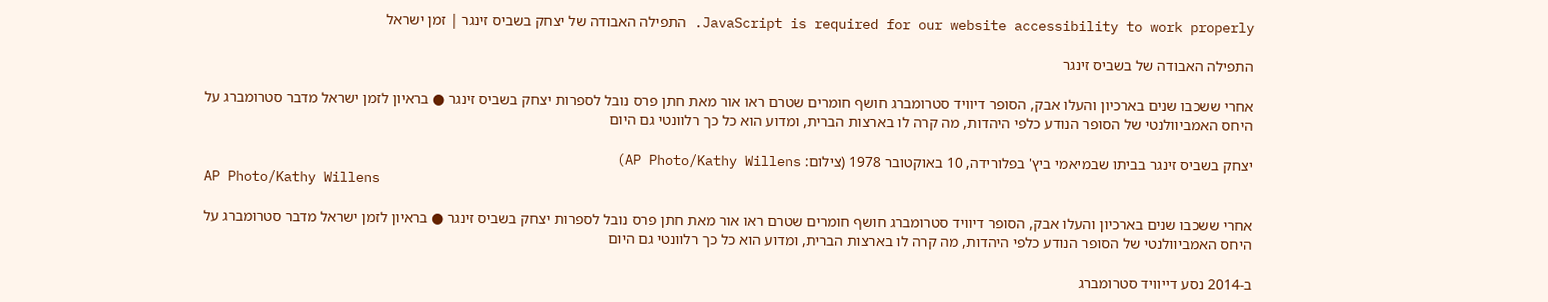JavaScript is required for our website accessibility to work properly. התפילה האבודה של יצחק בשביס זינגר | זמן ישראל

התפילה האבודה של בשביס זינגר

אחרי ששכבו שנים בארכיון והעלו אבק, הסופר דיוויד סטרומברג חושף חומרים שטרם ראו אור מאת חתן פרס נובל לספרות יצחק בשביס זינגר ● בראיון לזמן ישראל מדבר סטרומברג על היחס האמביוולנטי של הסופר הנודע כלפי היהדות, מה קרה לו בארצות הברית, ומדוע הוא כל כך רלוונטי גם היום

יצחק בשביס זינגר בביתו שבמיאמי ביץ' בפלורידה, 10 באוקטובר 1978 (צילום: AP Photo/Kathy Willens)
AP Photo/Kathy Willens

אחרי ששכבו שנים בארכיון והעלו אבק, הסופר דיוויד סטרומברג חושף חומרים שטרם ראו אור מאת חתן פרס נובל לספרות יצחק בשביס זינגר ● בראיון לזמן ישראל מדבר סטרומברג על היחס האמביוולנטי של הסופר הנודע כלפי היהדות, מה קרה לו בארצות הברית, ומדוע הוא כל כך רלוונטי גם היום

ב-2014 נסע דייוויד סטרומברג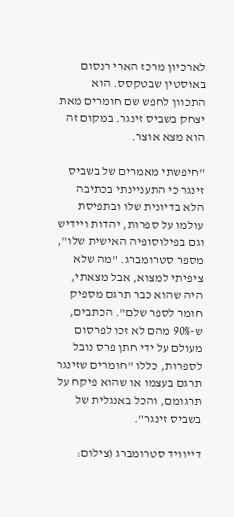לארכיון מרכז הארי רנסום באוסטין שבטקסס. הוא התכוון לחפש שם חומרים מאת יצחק בשביס זינגר. במקום זה הוא מצא אוצר.

"חיפשתי מאמרים של בשביס זינגר כי התעניינתי בכתיבה הלא בדיונית שלו ובתפיסת עולמו על ספרות, יהדות ויידיש וגם בפילוסופיה האישית שלו", מספר סטרומברג. "מה שלא ציפיתי למצוא, אבל מצאתי, היה שהוא כבר תרגם מספיק חומר לספר שלם". הכתבים, ש-90% מהם לא זכו לפרסום מעולם על ידי חתן פרס נובל לספרות, כללו "חומרים שזינגר תרגם בעצמו או שהוא פיקח על תרגומם, והכל באנגלית של בשביס זינגר".

דייוויד סטרומברג (צילום: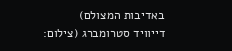באדיבות המצולם)
דייוויד סטרומברג (צילום: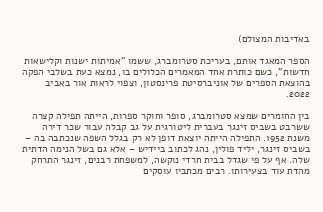באדיבות המצולם)

הספר המאגד אותם, בעריכת סטרומברג, ששמו "אמיתות ישנות וקלישאות חדשות", כשם כותרת אחד המאמרים הכלולים בו, נמצא כעת בשלבי הפקה בהוצאת הספרים של אוניברסיטת פרינסטון, וצפוי לראות אור באביב 2022.

בין החומרים שמצא סטרומברג, סופר וחוקר ספרות, הייתה תפילה קצרה ששרבט בשביס זינגר בעברית ליטורגית על גב קבלה עבור שכר דירה משנת 1952. התפילה הייתה יוצאת דופן לא רק בגלל השפה שנכתבה בה – בשביס זינגר, יליד פולין, נהג לכתוב ביידיש – אלא גם בשל הנימה הדתית שלה. אף על פי שגדל בבית חרדי נוקשה, למשפחת רבנים, זינגר התרחק מהדת עוד בצעירותו. רבים מכתביו עוסקים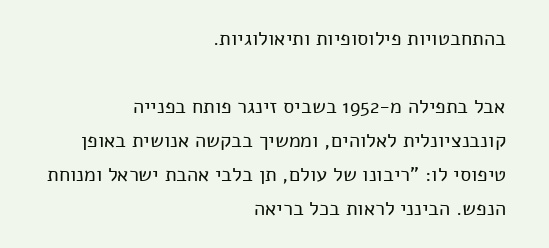בהתחבטויות פילוסופיות ותיאולוגיות.

אבל בתפילה מ-1952 בשביס זינגר פותח בפנייה קונבנציונלית לאלוהים, וממשיך בבקשה אנושית באופן טיפוסי לו: "ריבונו של עולם, תן בלבי אהבת ישראל ומנוחת הנפש. הבינני לראות בכל בריאה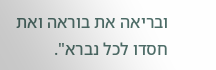ובריאה את בוראה ואת חסדו לכל נברא".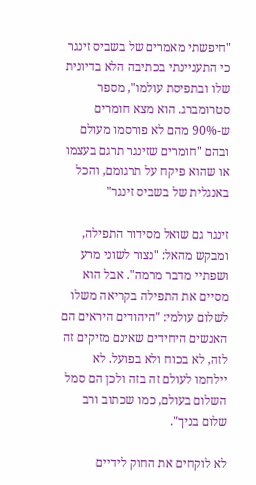"חיפשתי מאמרים של בשביס זינגר כי התעניינתי בכתיבה הלא בדיונית שלו ובתפיסת עולמו", מספר סטרומברג. הוא מצא חומרים ש-90% מהם לא פורסמו מעולם ובהם "חומרים שזינגר תרגם בעצמו או שהוא פיקח על תרגומם, והכל באנגלית של בשביס זינגר"

זינגר גם שואל מסידור התפילה, ומבקש מהאל: "נצור לשוני מרע ושפתיי מדבר מרמה". אבל הוא מסיים את התפילה בקריאה משלו לשלום עולמי: "היהודים היראים הם האנשים היחידים שאינם מזיקים זה לזה, לא בכוח ולא בפועל. לא יילחמו לעולם זה בזה ולכן הם סמל השלום בעולם, כמו שכתוב ורב שלום בניך".

לא לוקחים את החוק לידיים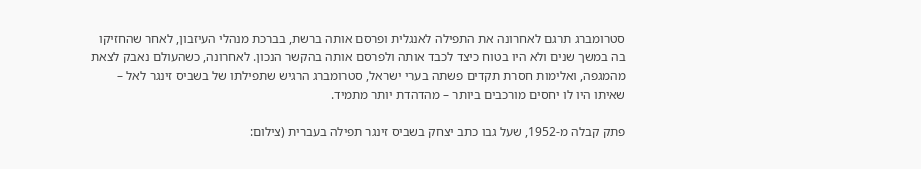סטרומברג תרגם לאחרונה את התפילה לאנגלית ופרסם אותה ברשת, בברכת מנהלי העיזבון, לאחר שהחזיקו בה במשך שנים ולא היו בטוח כיצד לכבד אותה ולפרסם אותה בהקשר הנכון. לאחרונה, כשהעולם נאבק לצאת מהמגפה, ואלימות חסרת תקדים פשתה בערי ישראל, סטרומברג הרגיש שתפילתו של בשביס זינגר לאל – שאיתו היו לו יחסים מורכבים ביותר – מהדהדת יותר מתמיד.

פתק קבלה מ-1952, שעל גבו כתב יצחק בשביס זינגר תפילה בעברית (צילום: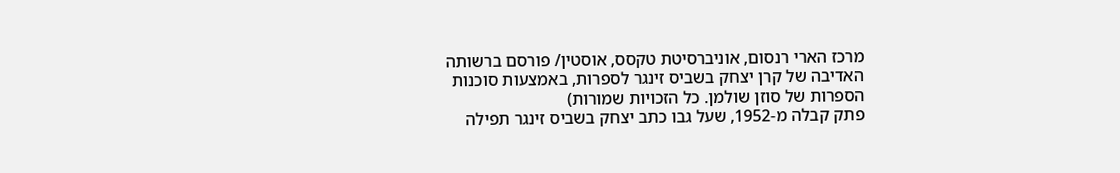מרכז הארי רנסום, אוניברסיטת טקסס, אוסטין/ פורסם ברשותה האדיבה של קרן יצחק בשביס זינגר לספרות, באמצעות סוכנות הספרות של סוזן שולמן. כל הזכויות שמורות)
פתק קבלה מ-1952, שעל גבו כתב יצחק בשביס זינגר תפילה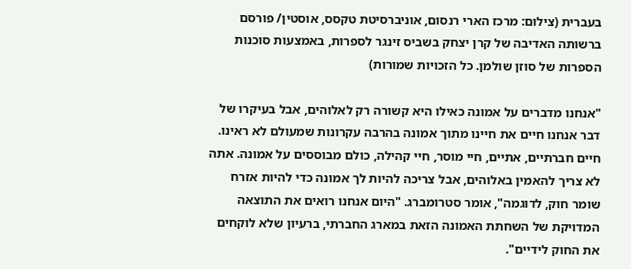בעברית (צילום: מרכז הארי רנסום, אוניברסיטת טקסס, אוסטין/ פורסם ברשותה האדיבה של קרן יצחק בשביס זינגר לספרות, באמצעות סוכנות הספרות של סוזן שולמן. כל הזכויות שמורות)

"אנחנו מדברים על אמונה כאילו היא קשורה רק לאלוהים, אבל בעיקרו של דבר אנחנו חיים את חיינו מתוך אמונה בהרבה עקרונות שמעולם לא ראינו. חיים חברתיים, אתיים, חיי מוסר, חיי קהילה, כולם מבוססים על אמונה. אתה לא צריך להאמין באלוהים, אבל צריכה להיות לך אמונה כדי להיות אזרח שומר חוק, לדוגמה", אומר סטרומברג. "היום אנחנו רואים את התוצאה המדויקת של השחתת האמונה הזאת במארג החברתי, ברעיון שלא לוקחים את החוק לידיים".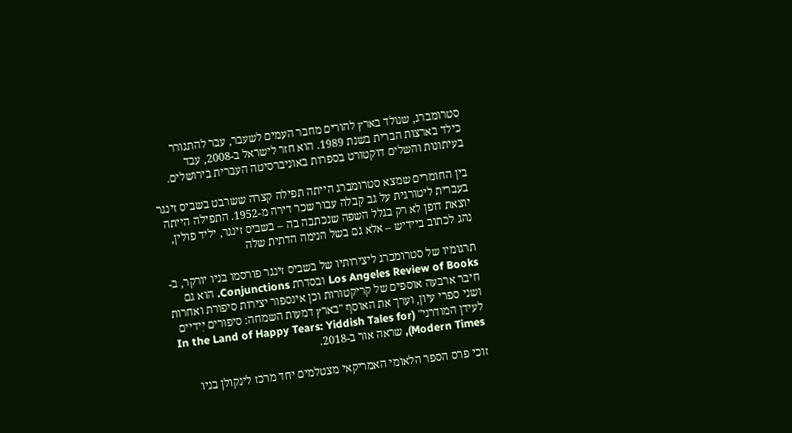סטרומברג, שנולד בארץ להורים מחבר העמים לשעבר, עבר להתגורר כילד בארצות הברית בשנת 1989. הוא חזר לישראל ב-2008, עבד בעיתונות והשלים דוקטורט בספרות באוניברסיטה העברית בירושלים.

בין החומרים שמצא סטרומברג הייתה תפילה קצרה ששרבט בשביס זינגר בעברית ליטורגית על גב קבלה עבור שכר דירה מ-1952. התפילה הייתה יוצאת דופן לא רק בגלל השפה שנכתבה בה – בשביס זינגר, יליד פולין, נהג לכתוב ביידיש – אלא גם בשל הנימה הדתית שלה

תרגומיו של סטרומברג ליצירותיו של בשביס זינגר פורסמו בניו יורקר, ב-Los Angeles Review of Books ובסדרת Conjunctions. הוא גם חיבר ארבעה אוספים של קריקטורות וכן אינספור יצירות סיפורת ואחרות ושני ספרי עיון, וערך את האוסף "בארץ דמעות השמחה: סיפורים יִידיים לעידן המודרני" (In the Land of Happy Tears: Yiddish Tales for Modern Times), שראה אור ב-2018.

זוכי פרס הספר הלאומי האמריקאי מצטלמים יחד מרכז לינקולן בניו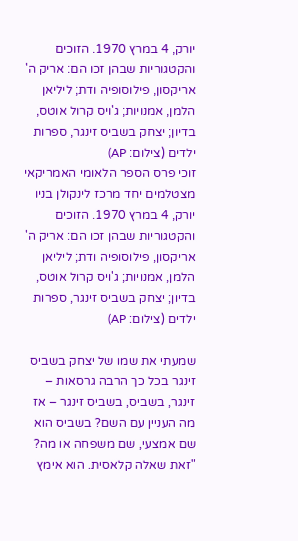יורק, 4 במרץ 1970. הזוכים והקטגוריות שבהן זכו הם: אריק ה' אריקסון, פילוסופיה ודת; ליליאן הלמן, אמנויות; ג'ויס קרול אוטס, בדיון; יצחק בשביס זינגר, ספרות ילדים (צילום: AP)
זוכי פרס הספר הלאומי האמריקאי מצטלמים יחד מרכז לינקולן בניו יורק, 4 במרץ 1970. הזוכים והקטגוריות שבהן זכו הם: אריק ה' אריקסון, פילוסופיה ודת; ליליאן הלמן, אמנויות; ג'ויס קרול אוטס, בדיון; יצחק בשביס זינגר, ספרות ילדים (צילום: AP)

שמעתי את שמו של יצחק בשביס זינגר בכל כך הרבה גרסאות – זינגר, בשביס, בשביס זינגר – אז מה העניין עם השם? בשביס הוא שם אמצעי, שם משפחה או מה?
"זאת שאלה קלאסית. הוא אימץ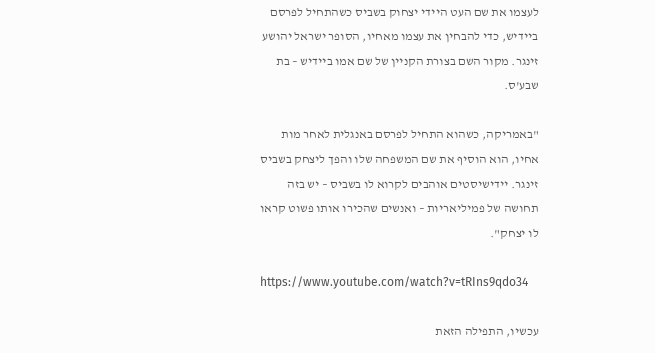לעצמו את שם העט היידי יצחוק בשביס כשהתחיל לפרסם ביידיש, כדי להבחין את עצמו מאחיו, הסופר ישראל יהושע זינגר. מקור השם בצורת הקניין של שם אמו ביידיש – בת שבע'ס.

"באמריקה, כשהוא התחיל לפרסם באנגלית לאחר מות אחיו, הוא הוסיף את שם המשפחה שלו והפך ליצחק בשביס זינגר. יידישיסטים אוהבים לקרוא לו בשביס – יש בזה תחושה של פמיליאריות – ואנשים שהכירו אותו פשוט קראו לו יצחק".

https://www.youtube.com/watch?v=tRIns9qdo34

עכשיו, התפילה הזאת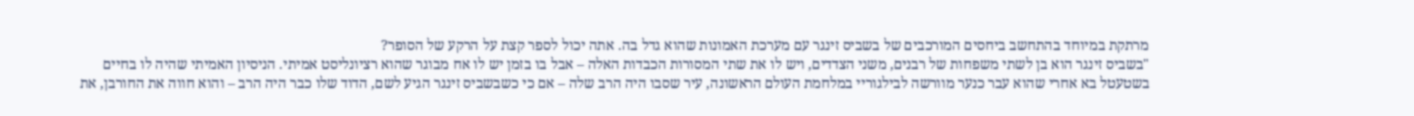מרתקת במיוחד בהתחשב ביחסים המורכבים של בשביס זינגר עם מערכת האמונות שהוא גדל בה. אתה יכול לספר קצת על הרקע של הסופר?
"בשביס זינגר הוא בן לשתי משפחות של רבנים, משני הצדדים, ויש לו את שתי המסורות הכבדות האלה – אבל בו בזמן יש לו אח מבוגר שהוא רציונליסט אמיתי. הניסיון האמיתי שהיה לו בחיים בשטעטל בא אחרי שהוא עבר כנער מוורשה לבילגוריי במלחמת העולם הראשונה, עיר שסבו היה הרב שלה – אם כי כשבשביס זינגר הגיע לשם, הדוד שלו כבר היה הרב – והוא חווה את החורבן, את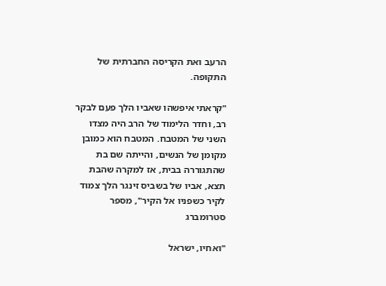הרעב ואת הקריסה החברתית של התקופה.

"קראתי איפשהו שאביו הלך פעם לבקר רב, וחדר הלימוד של הרב היה מצדו השני של המטבח. המטבח הוא כמובן מקומן של הנשים, והייתה שם בת שהתגוררה בבית, אז למקרה שהבת תצא, אביו של בשביס זינגר הלך צמוד לקיר כשפניו אל הקיר", מספר סטרומברג

"ואחיו, ישראל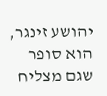יהושע זינגר, הוא סופר שגם מצליח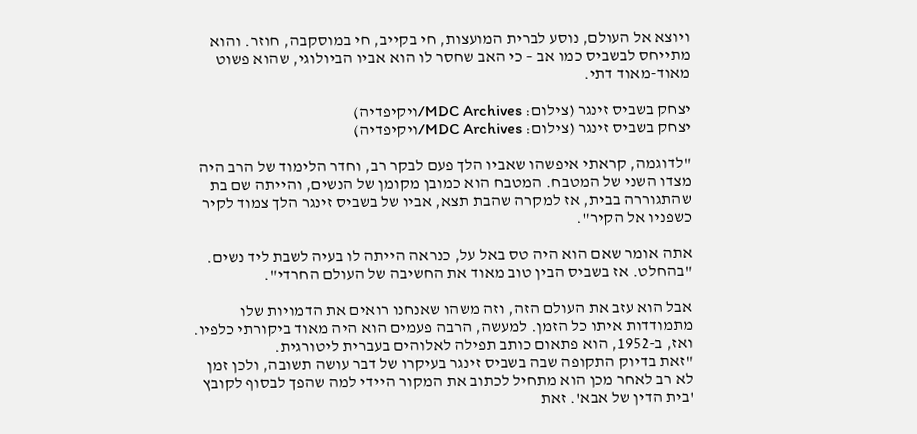ויוצא אל העולם, נוסע לברית המועצות, חי בקייב, חי במוסקבה, חוזר. והוא מתייחס לבשביס כמו אב – כי האב שחסר לו הוא אביו הביולוגי, שהוא פשוט מאוד-מאוד דתי.

יצחק בשביס זינגר (צילום: MDC Archives/ויקיפדיה)
יצחק בשביס זינגר (צילום: MDC Archives/ויקיפדיה)

"לדוגמה, קראתי איפשהו שאביו הלך פעם לבקר רב, וחדר הלימוד של הרב היה מצדו השני של המטבח. המטבח הוא כמובן מקומן של הנשים, והייתה שם בת שהתגוררה בבית, אז למקרה שהבת תצא, אביו של בשביס זינגר הלך צמוד לקיר כשפניו אל הקיר".

אתה אומר שאם הוא היה טס באל על, כנראה הייתה לו בעיה לשבת ליד נשים.
"בהחלט. אז בשביס הבין טוב מאוד את החשיבה של העולם החרדי".

אבל הוא עזב את העולם הזה, וזה משהו שאנחנו רואים את הדמויות שלו מתמודדות איתו כל הזמן. למעשה, הרבה פעמים הוא היה מאוד ביקורתי כלפיו. ואז, ב-1952, הוא פתאום כותב תפילה לאלוהים בעברית ליטורגית.
"זאת בדיוק התקופה שבה בשביס זינגר בעיקרו של דבר עושה תשובה, ולכן זמן לא רב לאחר מכן הוא מתחיל לכתוב את המקור היידי למה שהפך לבסוף לקובץ 'בית הדין של אבא'. זאת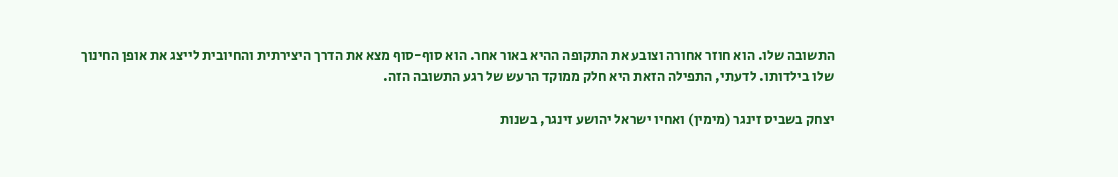התשובה שלו. הוא חוזר אחורה וצובע את התקופה ההיא באור אחר. הוא סוף-סוף מצא את הדרך היצירתית והחיובית לייצג את אופן החינוך שלו בילדותו. לדעתי, התפילה הזאת היא חלק ממוקד הרעש של רגע התשובה הזה.

יצחק בשביס זינגר (מימין) ואחיו ישראל יהושע זינגר, בשנות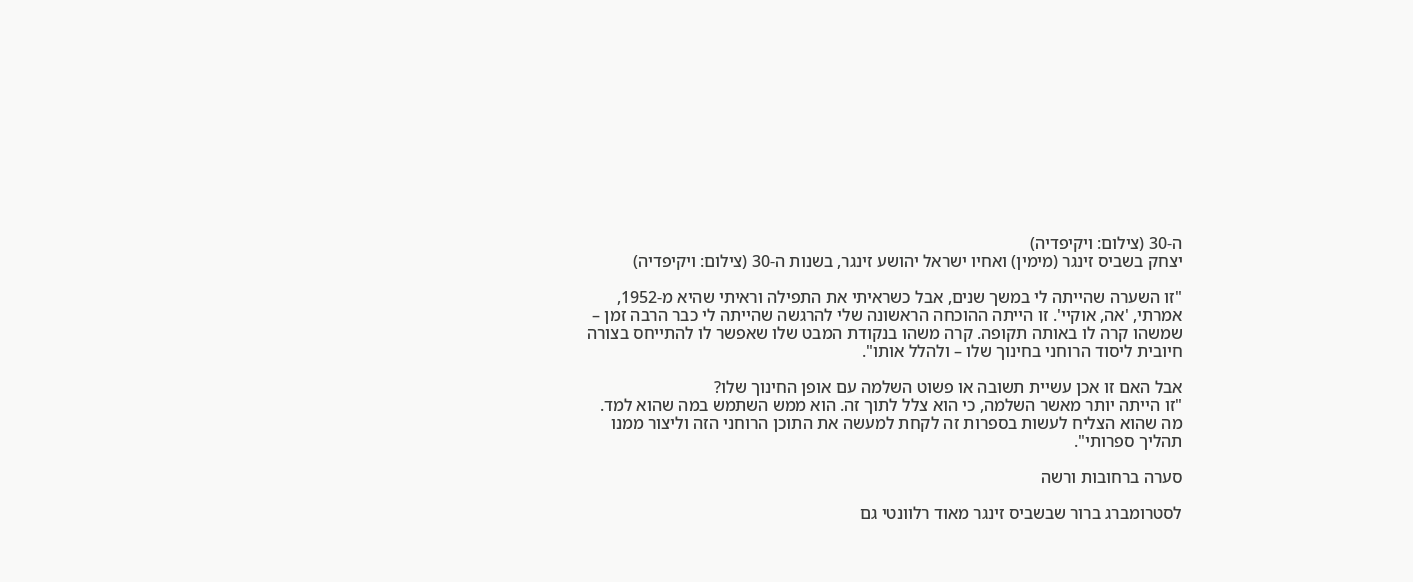ה-30 (צילום: ויקיפדיה)
יצחק בשביס זינגר (מימין) ואחיו ישראל יהושע זינגר, בשנות ה-30 (צילום: ויקיפדיה)

"זו השערה שהייתה לי במשך שנים, אבל כשראיתי את התפילה וראיתי שהיא מ-1952, אמרתי, 'אה, אוקיי'. זו הייתה ההוכחה הראשונה שלי להרגשה שהייתה לי כבר הרבה זמן – שמשהו קרה לו באותה תקופה. קרה משהו בנקודת המבט שלו שאפשר לו להתייחס בצורה חיובית ליסוד הרוחני בחינוך שלו – ולהלל אותו".

אבל האם זו אכן עשיית תשובה או פשוט השלמה עם אופן החינוך שלו?
"זו הייתה יותר מאשר השלמה, כי הוא צלל לתוך זה. הוא ממש השתמש במה שהוא למד. מה שהוא הצליח לעשות בספרות זה לקחת למעשה את התוכן הרוחני הזה וליצור ממנו תהליך ספרותי".

סערה ברחובות ורשה

לסטרומברג ברור שבשביס זינגר מאוד רלוונטי גם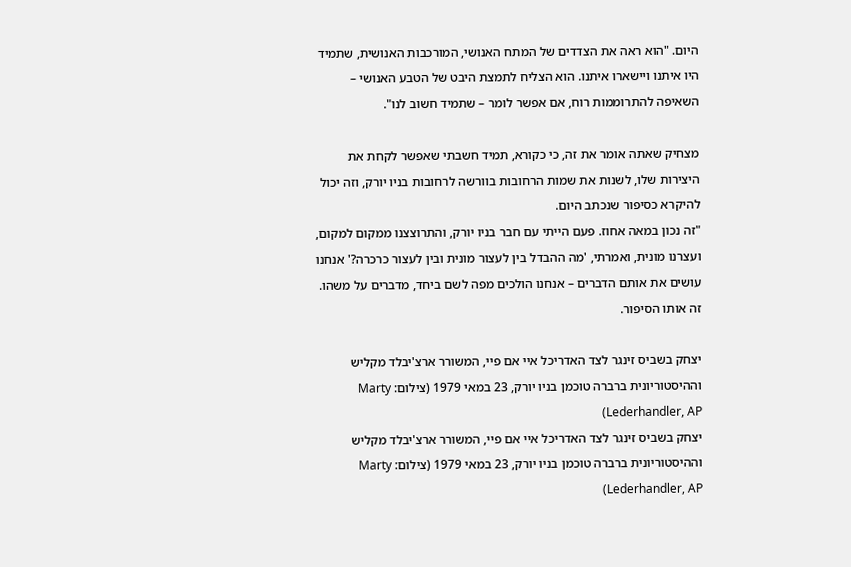היום. "הוא ראה את הצדדים של המתח האנושי, המורכבות האנושית, שתמיד היו איתנו ויישארו איתנו. הוא הצליח לתמצת היבט של הטבע האנושי – השאיפה להתרוממות רוח, אם אפשר לומר – שתמיד חשוב לנו".

מצחיק שאתה אומר את זה, כי כקורא, תמיד חשבתי שאפשר לקחת את היצירות שלו, לשנות את שמות הרחובות בוורשה לרחובות בניו יורק, וזה יכול להיקרא כסיפור שנכתב היום.
"זה נכון במאה אחוז. פעם הייתי עם חבר בניו יורק, והתרוצצנו ממקום למקום, ועצרנו מונית, ואמרתי, 'מה ההבדל בין לעצור מונית ובין לעצור כרכרה?' אנחנו עושים את אותם הדברים – אנחנו הולכים מפה לשם ביחד, מדברים על משהו. זה אותו הסיפור.

יצחק בשביס זינגר לצד האדריכל איי אם פיי, המשורר ארצ'יבלד מקליש וההיסטוריונית ברברה טוכמן בניו יורק, 23 במאי 1979 (צילום: Marty Lederhandler, AP)
יצחק בשביס זינגר לצד האדריכל איי אם פיי, המשורר ארצ'יבלד מקליש וההיסטוריונית ברברה טוכמן בניו יורק, 23 במאי 1979 (צילום: Marty Lederhandler, AP)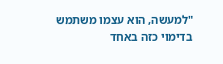"למעשה, הוא עצמו משתמש בדימוי כזה באחד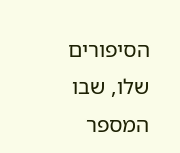הסיפורים שלו, שבו המספר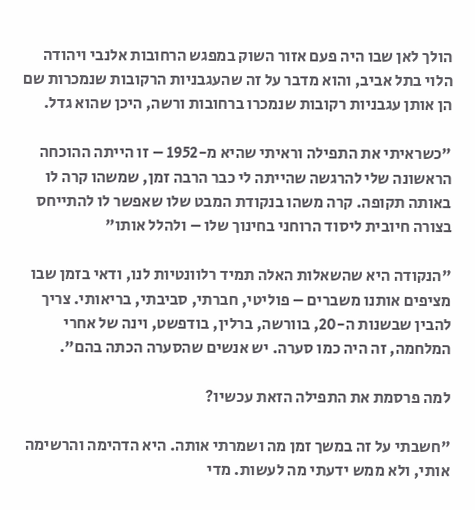הולך לאן שבו היה פעם אזור השוק במפגש הרחובות אלנבי ויהודה הלוי בתל אביב, והוא מדבר על זה שהעגבניות הרקובות שנמכרות שם הן אותן עגבניות רקובות שנמכרו ברחובות ורשה, היכן שהוא גדל.

"כשראיתי את התפילה וראיתי שהיא מ-1952 – זו הייתה ההוכחה הראשונה שלי להרגשה שהייתה לי כבר הרבה זמן, שמשהו קרה לו באותה תקופה. קרה משהו בנקודת המבט שלו שאפשר לו להתייחס בצורה חיובית ליסוד הרוחני בחינוך שלו – ולהלל אותו"

"הנקודה היא שהשאלות האלה תמיד רלוונטיות לנו, ודאי בזמן שבו מציפים אותנו משברים – פוליטי, חברתי, סביבתי, בריאותי. צריך להבין שבשנות ה-20, בוורשה, ברלין, בודפשט, וינה של אחרי המלחמה, זה היה כמו סערה. יש אנשים שהסערה הכתה בהם".

למה פרסמת את התפילה הזאת עכשיו?

"חשבתי על זה במשך זמן מה ושמרתי אותה. היא הדהימה והרשימה אותי, ולא ממש ידעתי מה לעשות. מדי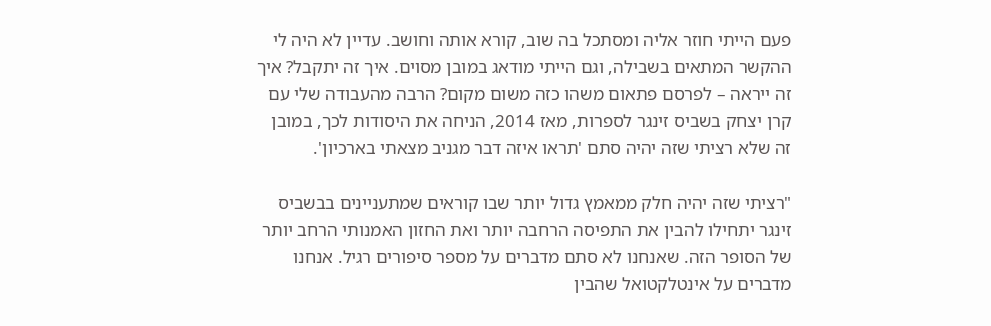פעם הייתי חוזר אליה ומסתכל בה שוב, קורא אותה וחושב. עדיין לא היה לי ההקשר המתאים בשבילה, וגם הייתי מודאג במובן מסוים. איך זה יתקבל? איך זה ייראה – לפרסם פתאום משהו כזה משום מקום? הרבה מהעבודה שלי עם קרן יצחק בשביס זינגר לספרות, מאז 2014, הניחה את היסודות לכך, במובן זה שלא רציתי שזה יהיה סתם 'תראו איזה דבר מגניב מצאתי בארכיון'.

"רציתי שזה יהיה חלק ממאמץ גדול יותר שבו קוראים שמתעניינים בבשביס זינגר יתחילו להבין את התפיסה הרחבה יותר ואת החזון האמנותי הרחב יותר של הסופר הזה. שאנחנו לא סתם מדברים על מספר סיפורים רגיל. אנחנו מדברים על אינטלקטואל שהבין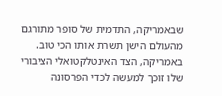שבאמריקה, התדמית של סופר מתורגם מהעולם הישן תשרת אותו הכי טוב. באמריקה, הצד האינטלקטואלי הציבורי שלו זוכך למעשה לכדי הפרסונה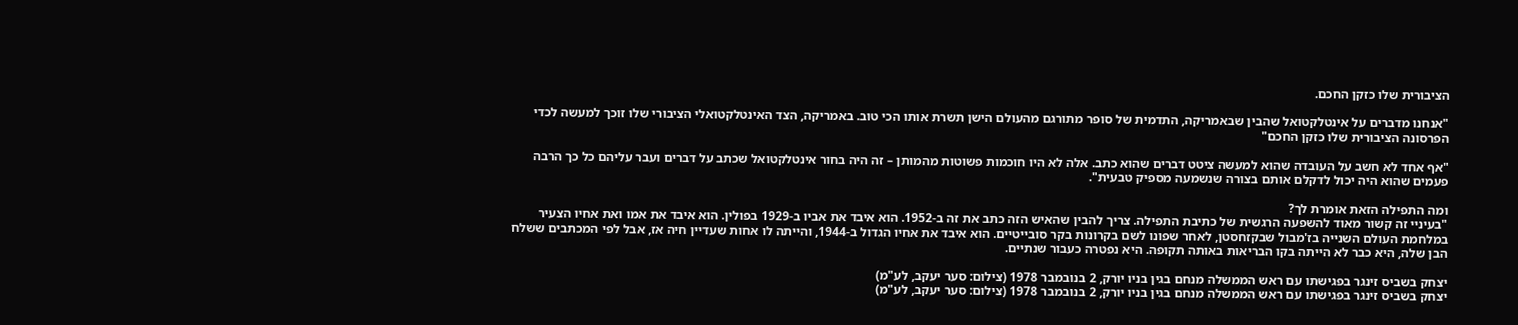הציבורית שלו כזקן החכם.

"אנחנו מדברים על אינטלקטואל שהבין שבאמריקה, התדמית של סופר מתורגם מהעולם הישן תשרת אותו הכי טוב. באמריקה, הצד האינטלקטואלי הציבורי שלו זוכך למעשה לכדי הפרסונה הציבורית שלו כזקן החכם"

"אף אחד לא חשב על העובדה שהוא למעשה ציטט דברים שהוא כתב. אלה לא היו חוכמות פשוטות מהמותן – זה היה בחור אינטלקטואל שכתב על דברים ועבר עליהם כל כך הרבה פעמים שהוא היה יכול לדקלם אותם בצורה שנשמעה מספיק טבעית".

ומה התפילה הזאת אומרת לך?
"בעיניי זה קשור מאוד להשפעה הרגשית של כתיבת התפילה. צריך להבין שהאיש הזה כתב את זה ב-1952. הוא איבד את אביו ב-1929 בפולין. הוא איבד את אמו ואת אחיו הצעיר במלחמת העולם השנייה בז'מבול שבקזחסטן, לאחר שפונו לשם בקרונות בקר סובייטיים. הוא איבד את אחיו הגדול ב-1944, והייתה לו אחות שעדיין חיה אז, אבל לפי המכתבים ששלח הבן שלה, היא כבר לא הייתה בקו הבריאות באותה תקופה. היא נפטרה כעבור שנתיים.

יצחק בשביס זינגר בפגישתו עם ראש הממשלה מנחם בגין בניו יורק, 2 בנובמבר 1978 (צילום: סער יעקב, לע"מ)
יצחק בשביס זינגר בפגישתו עם ראש הממשלה מנחם בגין בניו יורק, 2 בנובמבר 1978 (צילום: סער יעקב, לע"מ)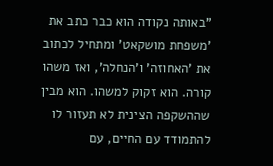"באותה נקודה הוא כבר כתב את 'משפחת מושקאט' ומתחיל לכתוב את 'האחוזה' ו'הנחלה', ואז משהו קורה. הוא זקוק למשהו. הוא מבין שההשקפה הצינית לא תעזור לו להתמודד עם החיים, עם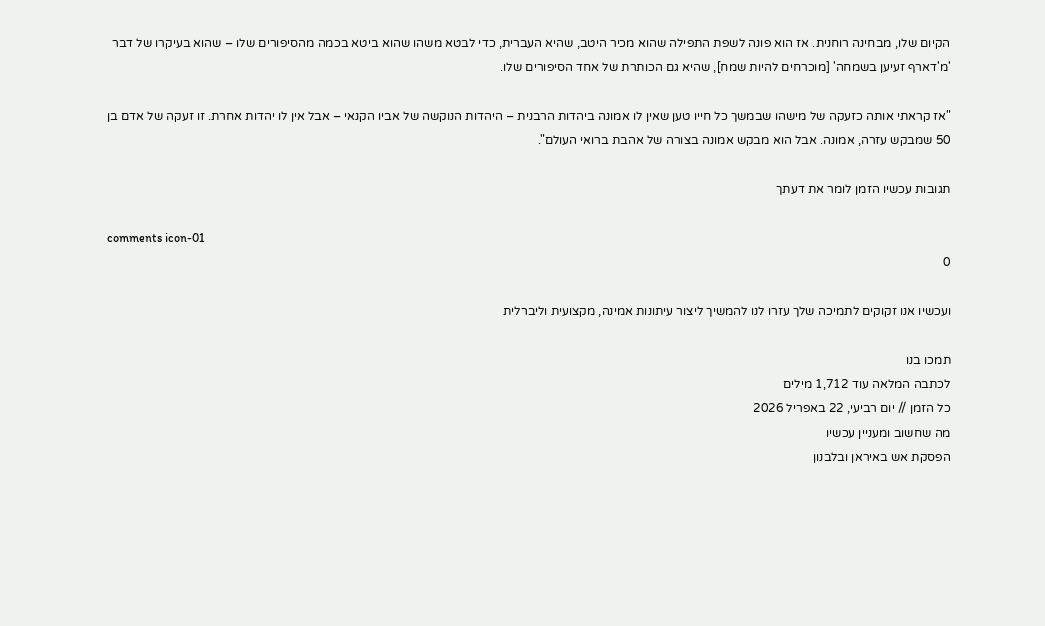הקיום שלו, מבחינה רוחנית. אז הוא פונה לשפת התפילה שהוא מכיר היטב, שהיא העברית, כדי לבטא משהו שהוא ביטא בכמה מהסיפורים שלו – שהוא בעיקרו של דבר 'מ'דארף זעיען בשמחה' [מוכרחים להיות שמח], שהיא גם הכותרת של אחד הסיפורים שלו.

"אז קראתי אותה כזעקה של מישהו שבמשך כל חייו טען שאין לו אמונה ביהדות הרבנית – היהדות הנוקשה של אביו הקנאי – אבל אין לו יהדות אחרת. זו זעקה של אדם בן 50 שמבקש עזרה, אמונה. אבל הוא מבקש אמונה בצורה של אהבת ברואי העולם".

תגובות עכשיו הזמן לומר את דעתך

comments icon-01
0

ועכשיו אנו זקוקים לתמיכה שלך עזרו לנו להמשיך ליצור עיתונות אמינה, מקצועית וליברלית

תמכו בנו
לכתבה המלאה עוד 1,712 מילים
כל הזמן // יום רביעי, 22 באפריל 2026
מה שחשוב ומעניין עכשיו
הפסקת אש באיראן ובלבנון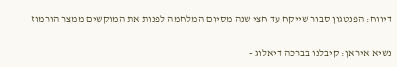דיווח: הפנטגון סבור שייקח עד חצי שנה מסיום המלחמה לפנות את המוקשים ממצר הורמוז

נשיא איראן: קיבלנו בברכה דיאלוג -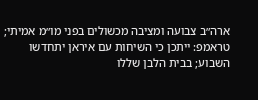ארה״ב צבועה ומציבה מכשולים בפני מו״מ אמיתי; טראמפ: ייתכן כי השיחות עם איראן יתחדשו השבוע; בבית הלבן שללו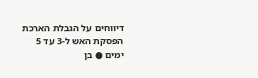דיווחים על הגבלת הארכת הפסקת האש ל-3 עד 5 ימים ● בן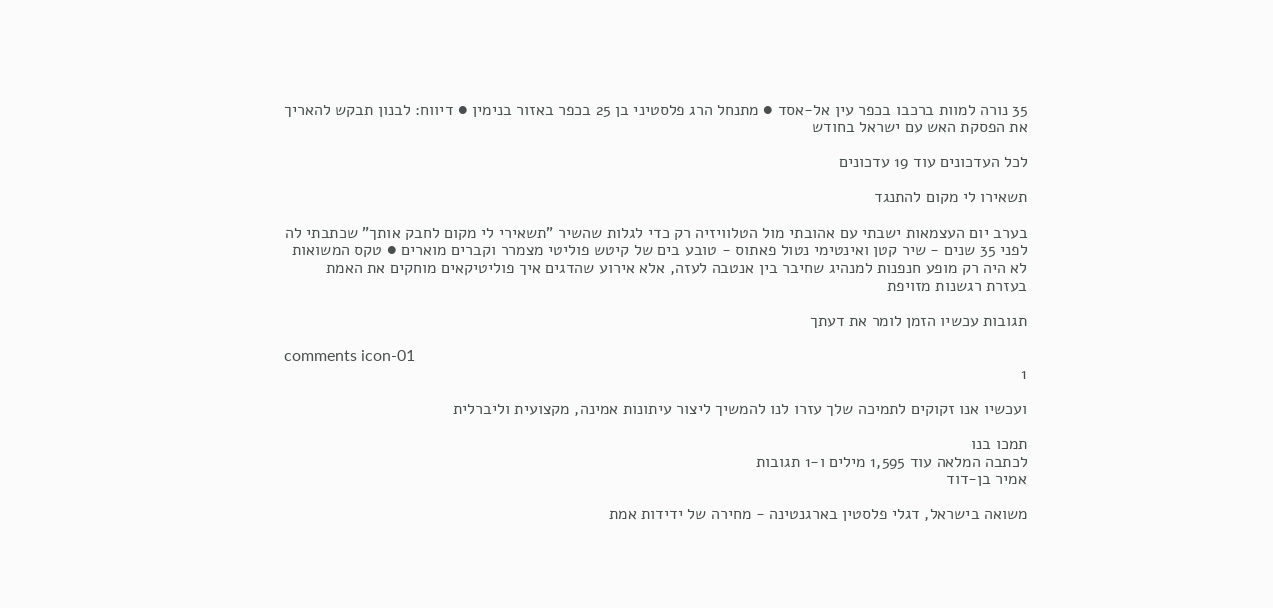35 נורה למוות ברכבו בכפר עין אל-אסד ● מתנחל הרג פלסטיני בן 25 בכפר באזור בנימין ● דיווח: לבנון תבקש להאריך את הפסקת האש עם ישראל בחודש

לכל העדכונים עוד 19 עדכונים

תשאירו לי מקום להתנגד

בערב יום העצמאות ישבתי עם אהובתי מול הטלוויזיה רק כדי לגלות שהשיר "תשאירי לי מקום לחבק אותך" שכתבתי לה לפני 35 שנים - שיר קטן ואינטימי נטול פאתוס - טובע בים של קיטש פוליטי מצמרר וקברים מוארים ● טקס המשואות לא היה רק מופע חנפנות למנהיג שחיבר בין אנטבה לעזה, אלא אירוע שהדגים איך פוליטיקאים מוחקים את האמת בעזרת רגשנות מזויפת

תגובות עכשיו הזמן לומר את דעתך

comments icon-01
1

ועכשיו אנו זקוקים לתמיכה שלך עזרו לנו להמשיך ליצור עיתונות אמינה, מקצועית וליברלית

תמכו בנו
לכתבה המלאה עוד 1,595 מילים ו-1 תגובות
אמיר בן-דוד

משואה בישראל, דגלי פלסטין בארגנטינה - מחירה של ידידות אמת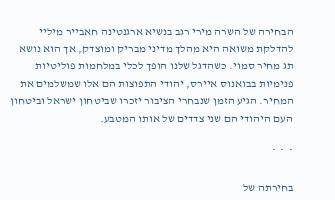הבחירה של השרה מירי רגב בנשיא ארגנטינה חאבייר מיליי להדלקת משואה היא מהלך מדיני מבריק ומוצדק, אך הוא נושא תג מחיר סמוי. כשהדגל שלנו הופך לכלי במלחמות פוליטיות פנימיות בבואנוס איירס, יהודי התפוצות הם אלו שמשלמים את המחיר. הגיע הזמן שנבחרי הציבור יזכרו שביטחון ישראל וביטחון העם היהודי הם שני צדדים של אותו המטבע.

*  *  *

בחירתה של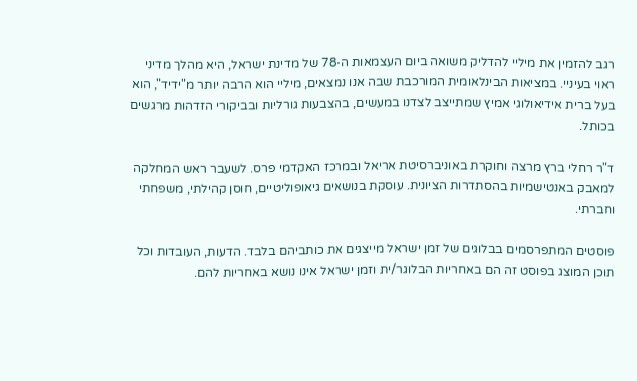רגב להזמין את מיליי להדליק משואה ביום העצמאות ה-78 של מדינת ישראל, היא מהלך מדיני ראוי בעיניי. במציאות הבינלאומית המורכבת שבה אנו נמצאים, מיליי הוא הרבה יותר מ"ידיד", הוא בעל ברית אידיאולוגי אמיץ שמתייצב לצדנו במעשים, בהצבעות גורליות ובביקורי הזדהות מרגשים בכותל.

ד"ר רחלי ברץ מרצה וחוקרת באוניברסיטת אריאל ובמרכז האקדמי פרס. לשעבר ראש המחלקה למאבק באנטישמיות בהסתדרות הציונית. עוסקת בנושאים גיאופוליטיים, חוסן קהילתי, משפחתי וחברתי.

פוסטים המתפרסמים בבלוגים של זמן ישראל מייצגים את כותביהם בלבד. הדעות, העובדות וכל תוכן המוצג בפוסט זה הם באחריות הבלוגר/ית וזמן ישראל אינו נושא באחריות להם.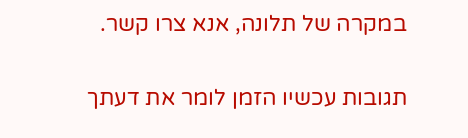במקרה של תלונה, אנא צרו קשר.

תגובות עכשיו הזמן לומר את דעתך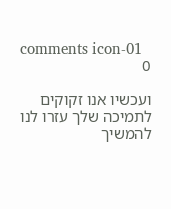comments icon-01
0

ועכשיו אנו זקוקים לתמיכה שלך עזרו לנו להמשיך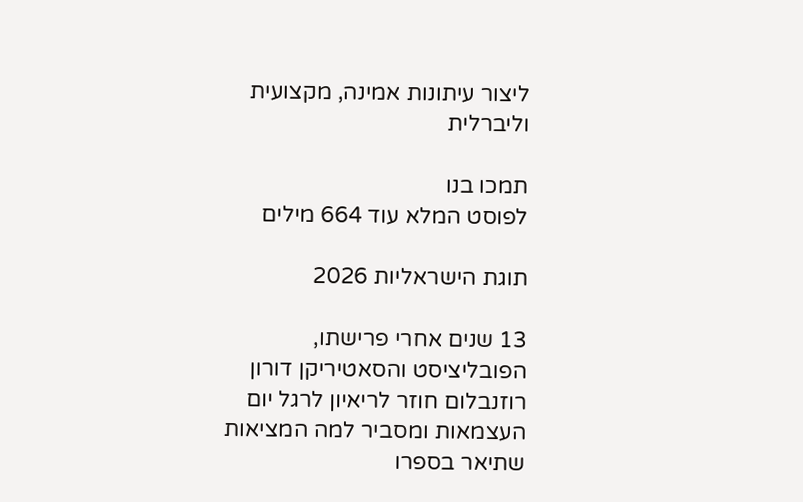ליצור עיתונות אמינה, מקצועית וליברלית

תמכו בנו
לפוסט המלא עוד 664 מילים

תוגת הישראליות 2026

13 שנים אחרי פרישתו, הפובליציסט והסאטיריקן דורון רוזנבלום חוזר לריאיון לרגל יום העצמאות ומסביר למה המציאות שתיאר בספרו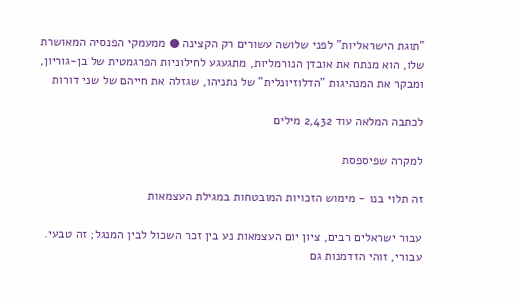"תוגת הישראליות" לפני שלושה עשורים רק הקצינה ● ממעמקי הפנסיה המאושרת שלו, הוא מנתח את אובדן הנורמליות, מתגעגע לחילוניות הפרגמטית של בן-גוריון, ומבקר את המנהיגות "הדלוזיונלית" של נתניהו, שגזלה את חייהם של שני דורות

לכתבה המלאה עוד 2,432 מילים

למקרה שפיספסת

זה תלוי בנו - מימוש הזכויות המובטחות במגילת העצמאות

עבור ישראלים רבים, ציון יום העצמאות נע בין זכר השכול לבין המנגל; זה טבעי. עבורי, זוהי הזדמנות גם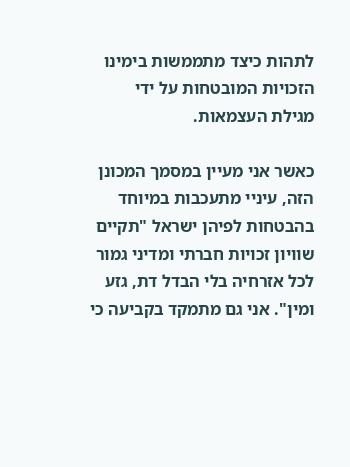לתהות כיצד מתממשות בימינו הזכויות המובטחות על ידי מגילת העצמאות.

כאשר אני מעיין במסמך המכונן הזה, עיניי מתעכבות במיוחד בהבטחות לפיהן ישראל "תקיים שוויון זכויות חברתי ומדיני גמור לכל אזרחיה בלי הבדל דת, גזע ומין". אני גם מתמקד בקביעה כי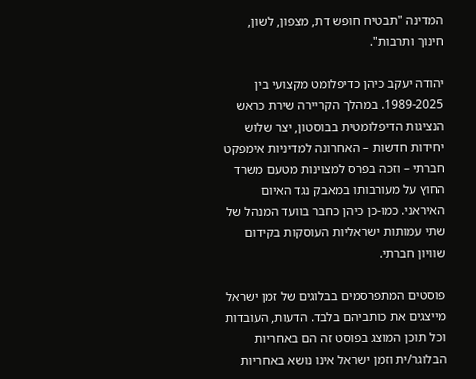המדינה "תבטיח חופש דת, מצפון, לשון, חינוך ותרבות".

יהודה יעקב כיהן כדיפלומט מקצועי בין 1989-2025. במהלך הקריירה שירת כראש הנציגות הדיפלומטית בבוסטון, יצר שלוש יחידות חדשות – האחרונה למדיניות אימפקט חברתי – וזכה בפרס למצוינות מטעם משרד החוץ על מעורבותו במאבק נגד האיום האיראני. כמו-כן כיהן כחבר בוועד המנהל של שתי עמותות ישראליות העוסקות בקידום שוויון חברתי.

פוסטים המתפרסמים בבלוגים של זמן ישראל מייצגים את כותביהם בלבד. הדעות, העובדות וכל תוכן המוצג בפוסט זה הם באחריות הבלוגר/ית וזמן ישראל אינו נושא באחריות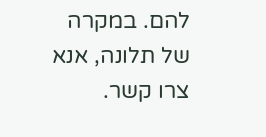להם. במקרה של תלונה, אנא צרו קשר.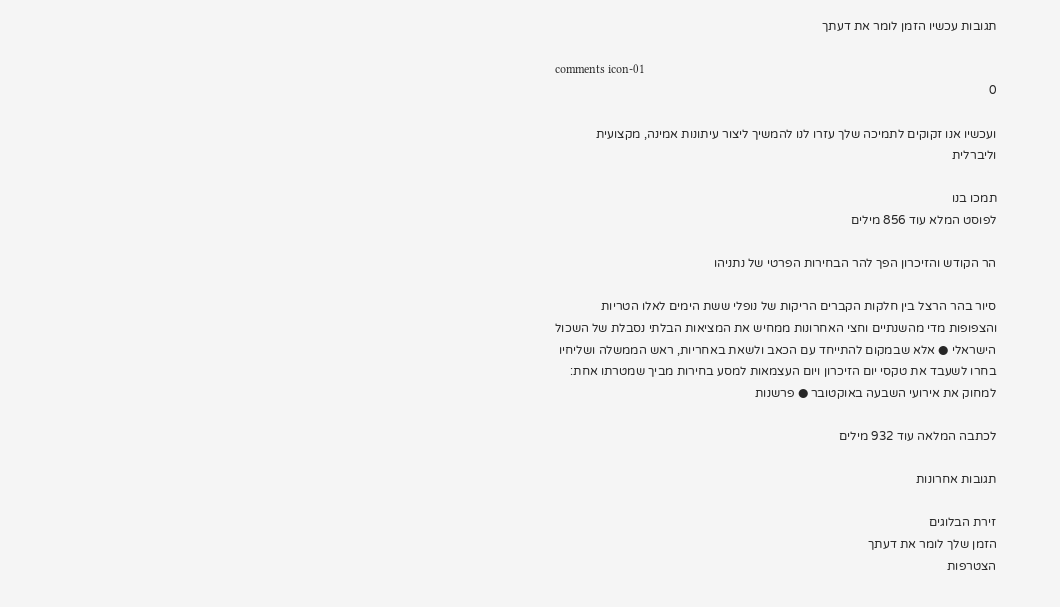תגובות עכשיו הזמן לומר את דעתך

comments icon-01
0

ועכשיו אנו זקוקים לתמיכה שלך עזרו לנו להמשיך ליצור עיתונות אמינה, מקצועית וליברלית

תמכו בנו
לפוסט המלא עוד 856 מילים

הר הקודש והזיכרון הפך להר הבחירות הפרטי של נתניהו

סיור בהר הרצל בין חלקות הקברים הריקות של נופלי ששת הימים לאלו הטריות והצפופות מדי מהשנתיים וחצי האחרונות ממחיש את המציאות הבלתי נסבלת של השכול הישראלי ● אלא שבמקום להתייחד עם הכאב ולשאת באחריות, ראש הממשלה ושליחיו בחרו לשעבד את טקסי יום הזיכרון ויום העצמאות למסע בחירות מביך שמטרתו אחת: למחוק את אירועי השבעה באוקטובר ● פרשנות

לכתבה המלאה עוד 932 מילים

תגובות אחרונות

זירת הבלוגים
הזמן שלך לומר את דעתך
הצטרפות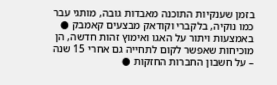בזמן שענקיות התוכנה מאבדות גובה, מותגי עבר כמו נוקיה, בלקברי וקודאק מבצעים קאמבק ● באמצעות ויתור על האגו ואימוץ זהות חדשה, הן מוכיחות שאפשר לקום לתחייה גם אחרי 15 שנה – על חשבון החברות החזקות ●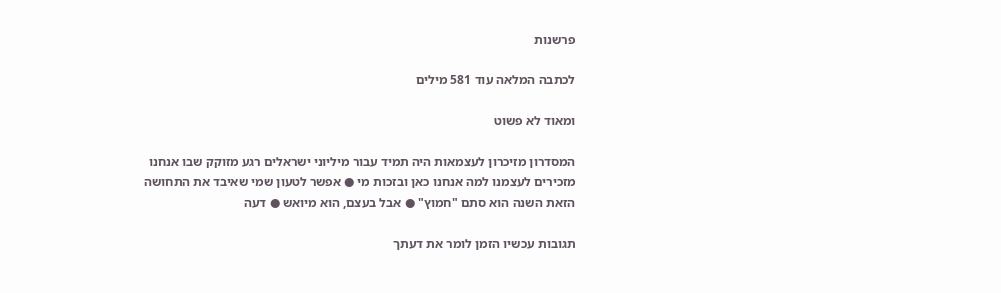פרשנות

לכתבה המלאה עוד 581 מילים

ומאוד לא פשוט

המסדרון מזיכרון לעצמאות היה תמיד עבור מיליוני ישראלים רגע מזוקק שבו אנחנו מזכירים לעצמנו למה אנחנו כאן ובזכות מי ● אפשר לטעון שמי שאיבד את התחושה הזאת השנה הוא סתם "חמוץ" ● אבל בעצם, הוא מיואש ● דעה

תגובות עכשיו הזמן לומר את דעתך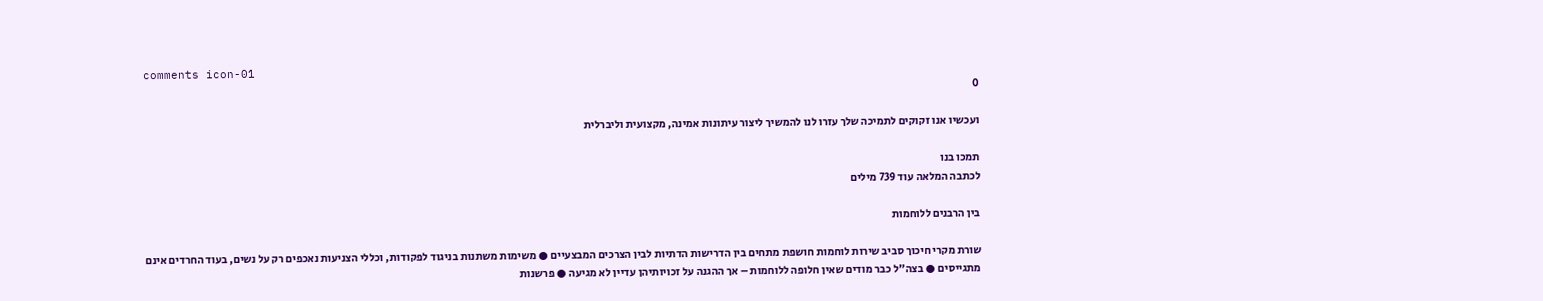comments icon-01
0

ועכשיו אנו זקוקים לתמיכה שלך עזרו לנו להמשיך ליצור עיתונות אמינה, מקצועית וליברלית

תמכו בנו
לכתבה המלאה עוד 739 מילים

בין הרבנים ללוחמות

שורת מקרי חיכוך סביב שירות לוחמות חושפת מתחים בין הדרישות הדתיות לבין הצרכים המבצעיים ● משימות משתנות בניגוד לפקודות, וכללי הצניעות נאכפים רק על נשים, בעוד החרדים אינם מתגייסים ● בצה"ל כבר מודים שאין חלופה ללוחמות – אך ההגנה על זכויותיהן עדיין לא מגיעה ● פרשנות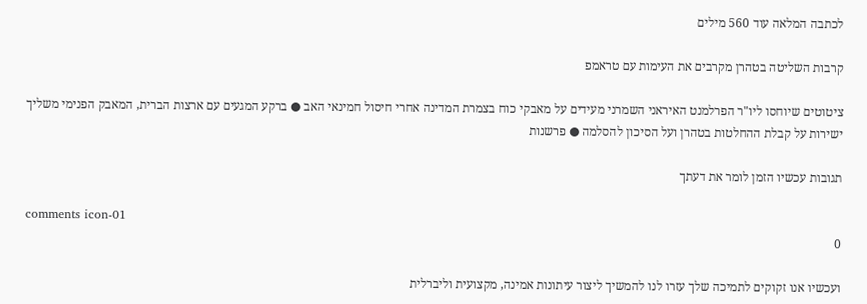לכתבה המלאה עוד 560 מילים

קרבות השליטה בטהרן מקרבים את העימות עם טראמפ

ציטוטים שיוחסו ליו"ר הפרלמנט האיראני השמרני מעידים על מאבקי כוח בצמרת המדינה אחרי חיסול חמינאי האב ● ברקע המגעים עם ארצות הברית, המאבק הפנימי משליך ישירות על קבלת ההחלטות בטהרן ועל הסיכון להסלמה ● פרשנות

תגובות עכשיו הזמן לומר את דעתך

comments icon-01
0

ועכשיו אנו זקוקים לתמיכה שלך עזרו לנו להמשיך ליצור עיתונות אמינה, מקצועית וליברלית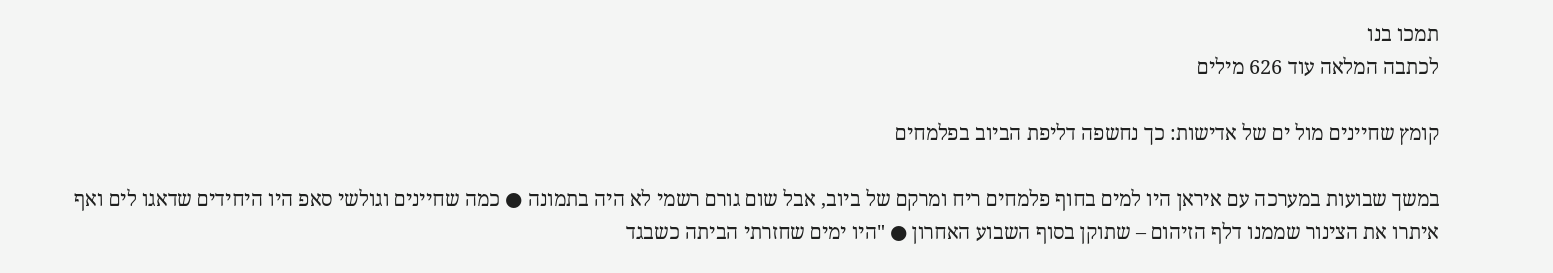תמכו בנו
לכתבה המלאה עוד 626 מילים

קומץ שחיינים מול ים של אדישות: כך נחשפה דליפת הביוב בפלמחים

במשך שבועות במערכה עם איראן היו למים בחוף פלמחים ריח ומרקם של ביוב, אבל שום גורם רשמי לא היה בתמונה ● כמה שחיינים וגולשי סאפ היו היחידים שדאגו לים ואף איתרו את הצינור שממנו דלף הזיהום – שתוקן בסוף השבוע האחרון ● "היו ימים שחזרתי הביתה כשבגד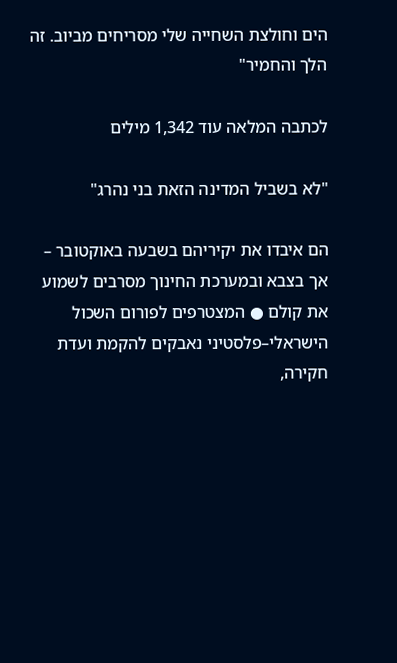הים וחולצת השחייה שלי מסריחים מביוב. זה הלך והחמיר"

לכתבה המלאה עוד 1,342 מילים

"לא בשביל המדינה הזאת בני נהרג"

הם איבדו את יקיריהם בשבעה באוקטובר – אך בצבא ובמערכת החינוך מסרבים לשמוע את קולם ● המצטרפים לפורום השכול הישראלי–פלסטיני נאבקים להקמת ועדת חקירה,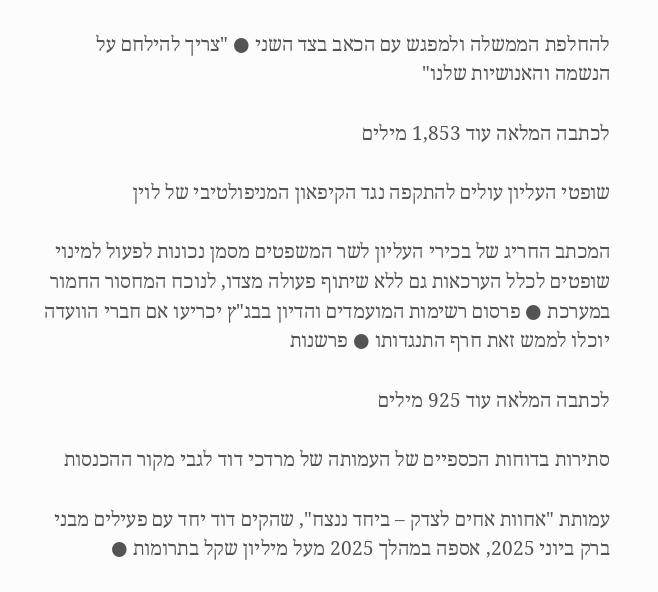להחלפת הממשלה ולמפגש עם הכאב בצד השני ● "צריך להילחם על הנשמה והאנושיות שלנו"

לכתבה המלאה עוד 1,853 מילים

שופטי העליון עולים להתקפה נגד הקיפאון המניפולטיבי של לוין

המכתב החריג של בכירי העליון לשר המשפטים מסמן נכונות לפעול למינוי שופטים לכלל הערכאות גם ללא שיתוף פעולה מצדו, לנוכח המחסור החמור במערכת ● פרסום רשימות המועמדים והדיון בבג"ץ יכריעו אם חברי הוועדה יוכלו לממש זאת חרף התנגדותו ● פרשנות

לכתבה המלאה עוד 925 מילים

סתירות בדוחות הכספיים של העמותה של מרדכי דוד לגבי מקור ההכנסות

עמותת "אחוות אחים לצדק – ביחד ננצח", שהקים דוד יחד עם פעילים מבני ברק ביוני 2025, אספה במהלך 2025 מעל מיליון שקל בתרומות ●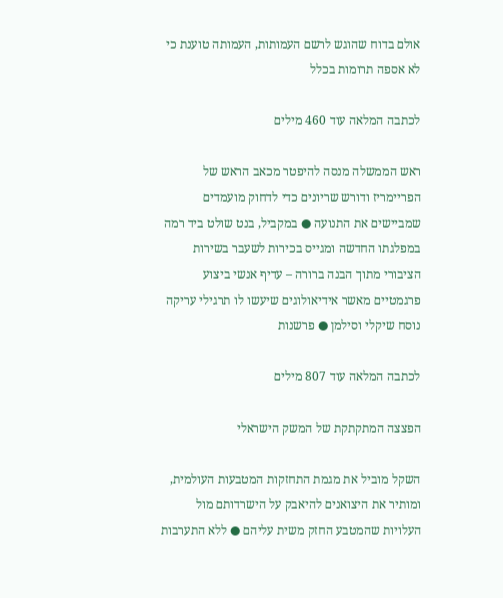אולם בדוח שהוגש לרשם העמותות, העמותה טוענת כי לא אספה תרומות בכלל

לכתבה המלאה עוד 460 מילים

ראש הממשלה מנסה להיפטר מכאב הראש של הפריימריז ודורש שריונים כדי לדחוק מועמדים שמביישים את התנועה ● במקביל, בנט שולט ביד רמה במפלגתו החדשה ומגייס בכירות לשעבר בשירות הציבורי מתוך הבנה ברורה – עדיף אנשי ביצוע פרגמטיים מאשר אידיאולוגים שיעשו לו תרגילי עריקה נוסח שיקלי וסילמן ● פרשנות

לכתבה המלאה עוד 807 מילים

הפצצה המתקתקת של המשק הישראלי

השקל מוביל את מגמת התחזקות המטבעות העולמית, ומותיר את היצואנים להיאבק על הישרדותם מול העלויות שהמטבע החזק משית עליהם ● ללא התערבות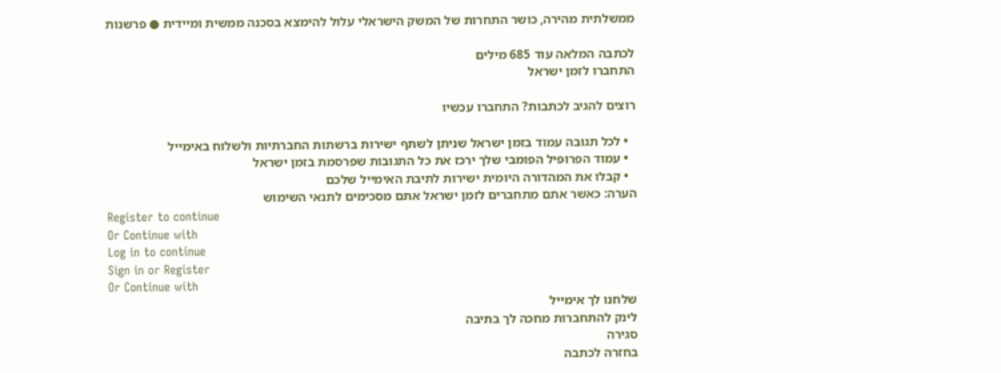ממשלתית מהירה, כושר התחרות של המשק הישראלי עלול להימצא בסכנה ממשית ומיידית ● פרשנות

לכתבה המלאה עוד 685 מילים
התחברו לזמן ישראל

רוצים להגיב לכתבות? התחברו עכשיו

  • לכל תגובה עמוד בזמן ישראל שניתן לשתף ישירות ברשתות החברתיות ולשלוח באימייל
  • עמוד הפרופיל הפומבי שלך ירכז את כל התגובות שפרסמת בזמן ישראל
  • קבלו את המהדורה היומית ישירות לתיבת האימייל שלכם
הערה: כאשר אתם מתחברים לזמן ישראל אתם מסכימים לתנאי השימוש
Register to continue
Or Continue with
Log in to continue
Sign in or Register
Or Continue with
שלחנו לך אימייל
לינק להתחברות מחכה לך בתיבה
סגירה
בחזרה לכתבה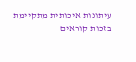עיתונות איכותית מתקיימת בזכות קוראים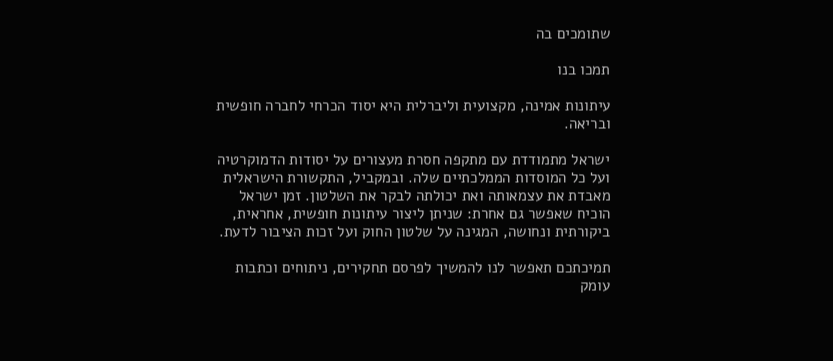שתומכים בה

תמכו בנו

עיתונות אמינה, מקצועית וליברלית היא יסוד הכרחי לחברה חופשית ובריאה.

ישראל מתמודדת עם מתקפה חסרת מעצורים על יסודות הדמוקרטיה ועל כל המוסדות הממלכתיים שלה. ובמקביל, התקשורת הישראלית מאבדת את עצמאותה ואת יכולתה לבקר את השלטון. זמן ישראל הוכיח שאפשר גם אחרת: שניתן ליצור עיתונות חופשית, אחראית, ביקורתית ונחושה, המגינה על שלטון החוק ועל זכות הציבור לדעת.

תמיכתכם תאפשר לנו להמשיך לפרסם תחקירים, ניתוחים וכתבות עומק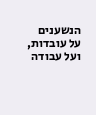הנשענים על עובדות, ועל עבודה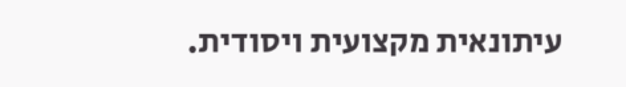עיתונאית מקצועית ויסודית.